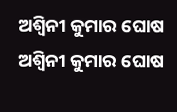ଅଶ୍ୱିନୀ କୁମାର ଘୋଷ
ଅଶ୍ୱିନୀ କୁମାର ଘୋଷ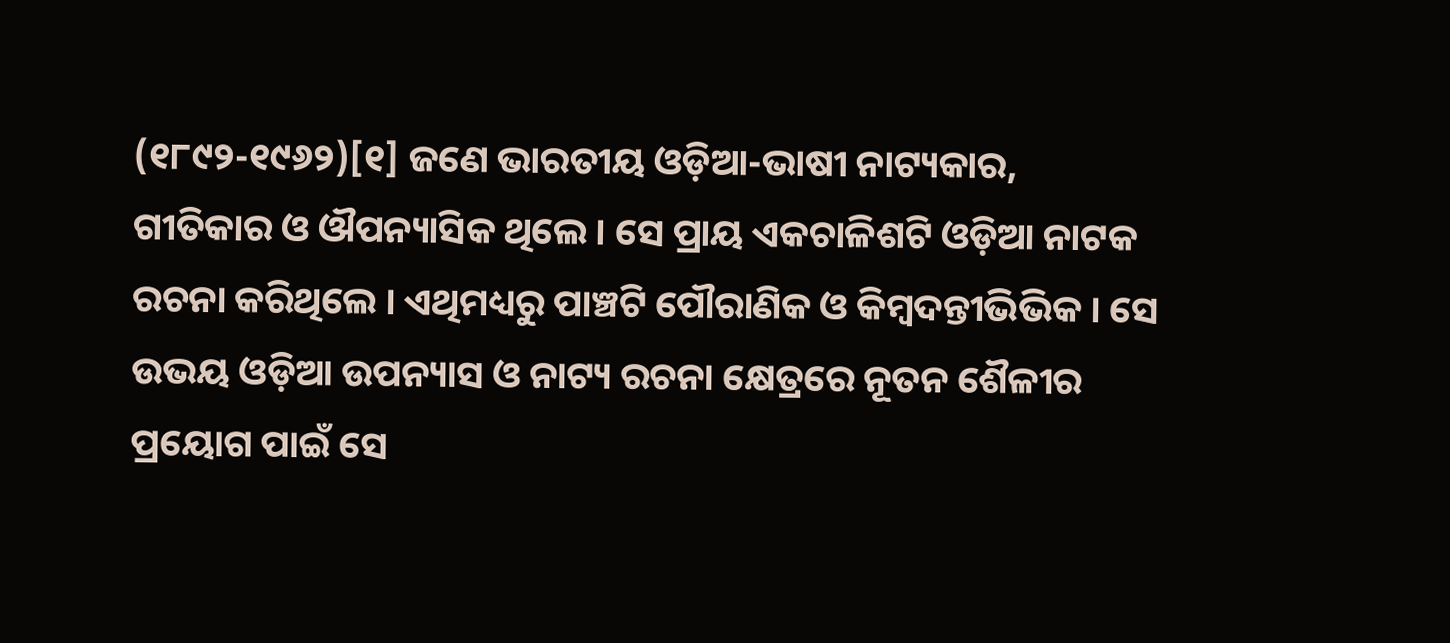(୧୮୯୨-୧୯୬୨)[୧] ଜଣେ ଭାରତୀୟ ଓଡ଼ିଆ-ଭାଷୀ ନାଟ୍ୟକାର, ଗୀତିକାର ଓ ଔପନ୍ୟାସିକ ଥିଲେ । ସେ ପ୍ରାୟ ଏକଚାଳିଶଟି ଓଡ଼ିଆ ନାଟକ ରଚନା କରିଥିଲେ । ଏଥିମଧ୍ୟରୁ ପାଞ୍ଚଟି ପୌରାଣିକ ଓ କିମ୍ବଦନ୍ତୀଭିଭିକ । ସେ ଉଭୟ ଓଡ଼ିଆ ଉପନ୍ୟାସ ଓ ନାଟ୍ୟ ରଚନା କ୍ଷେତ୍ରରେ ନୂତନ ଶୈଳୀର ପ୍ରୟୋଗ ପାଇଁ ସେ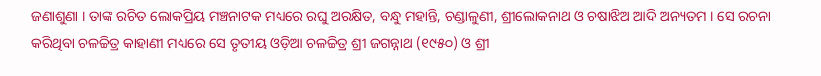ଜଣାଶୁଣା । ତାଙ୍କ ରଚିତ ଲୋକପ୍ରିୟ ମଞ୍ଚନାଟକ ମଧ୍ୟରେ ରଘୁ ଅରକ୍ଷିତ, ବନ୍ଧୁ ମହାନ୍ତି, ଚଣ୍ଡାଳୁଣୀ, ଶ୍ରୀଲୋକନାଥ ଓ ଚଷାଝିଅ ଆଦି ଅନ୍ୟତମ । ସେ ରଚନା କରିଥିବା ଚଳଚ୍ଚିତ୍ର କାହାଣୀ ମଧ୍ୟରେ ସେ ତୃତୀୟ ଓଡ଼ିଆ ଚଳଚ୍ଚିତ୍ର ଶ୍ରୀ ଜଗନ୍ନାଥ (୧୯୫୦) ଓ ଶ୍ରୀ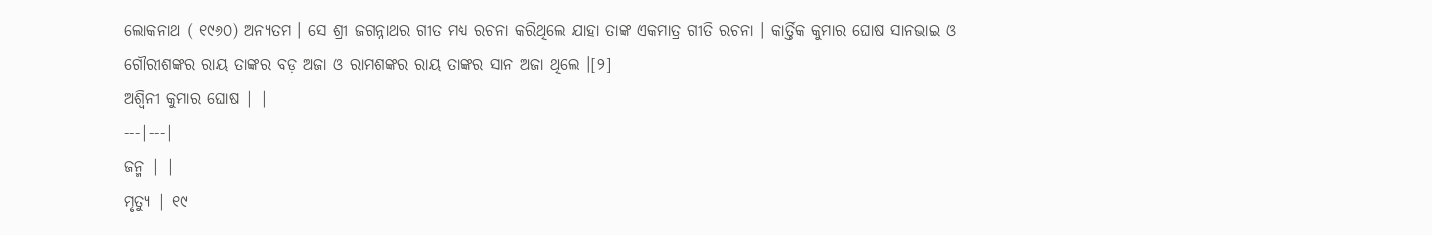ଲୋକନାଥ ( ୧୯୬୦) ଅନ୍ୟତମ । ସେ ଶ୍ରୀ ଜଗନ୍ନାଥର ଗୀତ ମଧ୍ୟ ରଚନା କରିଥିଲେ ଯାହା ତାଙ୍କ ଏକମାତ୍ର ଗୀତି ରଚନା । କାର୍ତ୍ତିକ କୁମାର ଘୋଷ ସାନଭାଇ ଓ ଗୌରୀଶଙ୍କର ରାୟ ତାଙ୍କର ବଡ଼ ଅଜା ଓ ରାମଶଙ୍କର ରାୟ ତାଙ୍କର ସାନ ଅଜା ଥିଲେ ।[୨]
ଅଶ୍ୱିନୀ କୁମାର ଘୋଷ | |
---|---|
ଜନ୍ମ | |
ମୃତ୍ୟୁ | ୧୯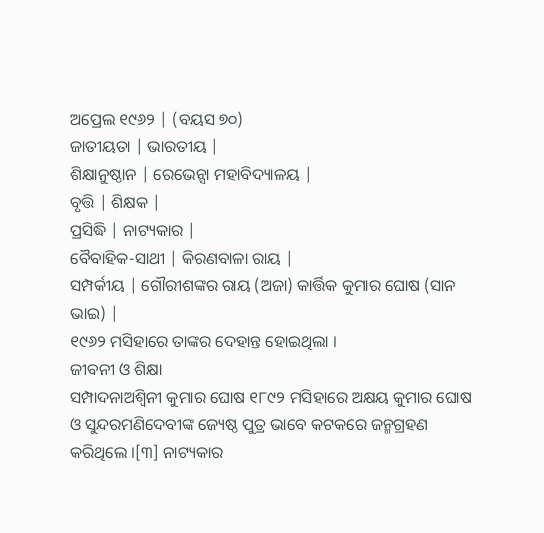ଅପ୍ରେଲ ୧୯୬୨ | (ବୟସ ୭୦)
ଜାତୀୟତା | ଭାରତୀୟ |
ଶିକ୍ଷାନୁଷ୍ଠାନ | ରେଭେନ୍ସା ମହାବିଦ୍ୟାଳୟ |
ବୃତ୍ତି | ଶିକ୍ଷକ |
ପ୍ରସିଦ୍ଧି | ନାଟ୍ୟକାର |
ବୈବାହିକ-ସାଥୀ | କିରଣବାଳା ରାୟ |
ସମ୍ପର୍କୀୟ | ଗୌରୀଶଙ୍କର ରାୟ (ଅଜା) କାର୍ତ୍ତିକ କୁମାର ଘୋଷ (ସାନ ଭାଇ) |
୧୯୬୨ ମସିହାରେ ତାଙ୍କର ଦେହାନ୍ତ ହୋଇଥିଲା ।
ଜୀବନୀ ଓ ଶିକ୍ଷା
ସମ୍ପାଦନାଅଶ୍ୱିନୀ କୁମାର ଘୋଷ ୧୮୯୨ ମସିହାରେ ଅକ୍ଷୟ କୁମାର ଘୋଷ ଓ ସୁନ୍ଦରମଣିଦେବୀଙ୍କ ଜ୍ୟେଷ୍ଠ ପୁତ୍ର ଭାବେ କଟକରେ ଜନ୍ମଗ୍ରହଣ କରିଥିଲେ ।[୩] ନାଟ୍ୟକାର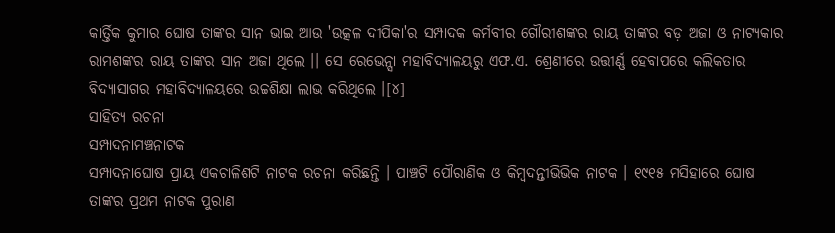କାର୍ତ୍ତିକ କୁମାର ଘୋଷ ତାଙ୍କର ସାନ ଭାଇ ଆଉ 'ଉତ୍କଳ ଦୀପିକା'ର ସମ୍ପାଦକ କର୍ମବୀର ଗୌରୀଶଙ୍କର ରାୟ ତାଙ୍କର ବଡ଼ ଅଜା ଓ ନାଟ୍ୟକାର ରାମଶଙ୍କର ରାୟ ତାଙ୍କର ସାନ ଅଜା ଥିଲେ ।। ସେ ରେଭେନ୍ସା ମହାବିଦ୍ୟାଳୟରୁ ଏଫ.ଏ. ଶ୍ରେଣୀରେ ଉତ୍ତୀର୍ଣ୍ଣ ହେବାପରେ କଲିକତାର ବିଦ୍ୟାସାଗର ମହାବିଦ୍ୟାଳୟରେ ଉଚ୍ଚଶିକ୍ଷା ଲାଭ କରିଥିଲେ ।[୪]
ସାହିତ୍ୟ ରଚନା
ସମ୍ପାଦନାମଞ୍ଚନାଟକ
ସମ୍ପାଦନାଘୋଷ ପ୍ରାୟ ଏକଚାଳିଶଟି ନାଟକ ରଚନା କରିଛନ୍ତି । ପାଞ୍ଚଟି ପୌରାଣିକ ଓ କିମ୍ବଦନ୍ତୀଭିଭିକ ନାଟକ । ୧୯୧୫ ମସିହାରେ ଘୋଷ ତାଙ୍କର ପ୍ରଥମ ନାଟକ ପୁରାଣ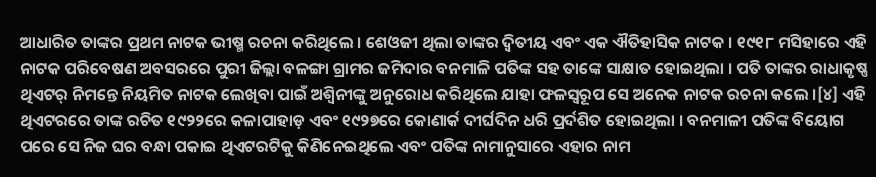ଆଧାରିତ ତାଙ୍କର ପ୍ରଥମ ନାଟକ ଭୀଷ୍ମ ରଚନା କରିଥିଲେ । ଶେଓଜୀ ଥିଲା ତାଙ୍କର ଦ୍ୱିତୀୟ ଏବଂ ଏକ ଐତିହାସିକ ନାଟକ । ୧୯୧୮ ମସିହାରେ ଏହି ନାଟକ ପରିବେଷଣ ଅବସରରେ ପୁରୀ ଜିଲ୍ଲା ବଳଙ୍ଗା ଗ୍ରାମର ଜମିଦାର ବନମାଳି ପତିଙ୍କ ସହ ତାଙ୍କେ ସାକ୍ଷାତ ହୋଇଥିଲା । ପତି ତାଙ୍କର ରାଧାକୃଷ୍ଣ ଥିଏଟର୍ ନିମନ୍ତେ ନିୟମିତ ନାଟକ ଲେଖିବା ପାଇଁ ଅଶ୍ୱିନୀଙ୍କୁ ଅନୁରୋଧ କରିଥିଲେ ଯାହା ଫଳସ୍ୱରୂପ ସେ ଅନେକ ନାଟକ ରଚନା କଲେ ।[୪] ଏହି ଥିଏଟରରେ ତାଙ୍କ ରଚିତ ୧୯୨୨ରେ କଳାପାହାଡ଼ ଏବଂ ୧୯୨୭ରେ କୋଣାର୍କ ଦୀର୍ଘଦିନ ଧରି ପ୍ରର୍ଦଶିତ ହୋଇଥିଲା । ବନମାଳୀ ପତିଙ୍କ ବିୟୋଗ ପରେ ସେ ନିଜ ଘର ବନ୍ଧା ପକାଇ ଥିଏଟରଟିକୁ କିଣିନେଇଥିଲେ ଏବଂ ପତିଙ୍କ ନାମାନୁସାରେ ଏହାର ନାମ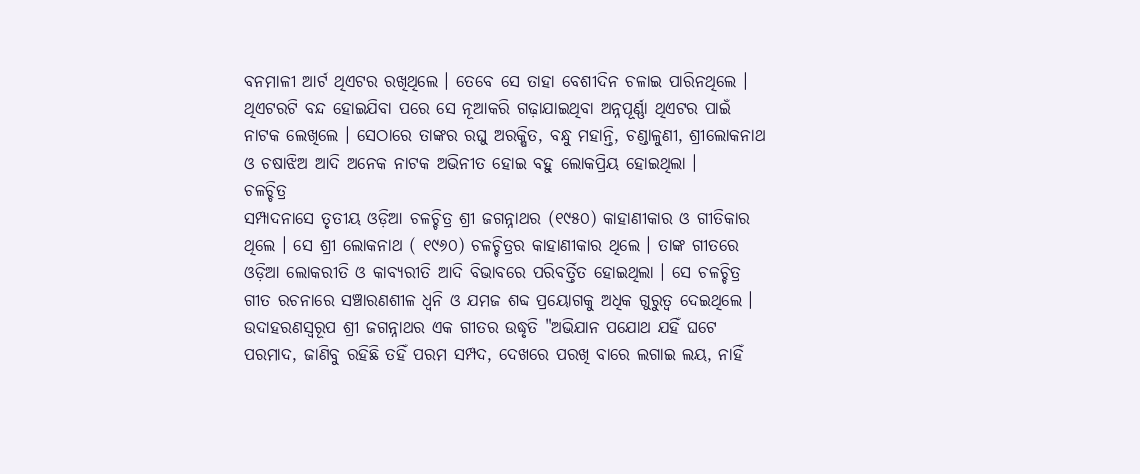ବନମାଳୀ ଆର୍ଟ ଥିଏଟର ରଖିଥିଲେ । ତେବେ ସେ ତାହା ବେଶୀଦିନ ଚଳାଇ ପାରିନଥିଲେ । ଥିଏଟରଟି ବନ୍ଦ ହୋଇଯିବା ପରେ ସେ ନୂଆକରି ଗଢ଼ାଯାଇଥିବା ଅନ୍ନପୂର୍ଣ୍ଣା ଥିଏଟର ପାଇଁ ନାଟକ ଲେଖିଲେ । ସେଠାରେ ତାଙ୍କର ରଘୁ ଅରକ୍ଷିତ, ବନ୍ଧୁ ମହାନ୍ତି, ଚଣ୍ଡାଳୁଣୀ, ଶ୍ରୀଲୋକନାଥ ଓ ଚଷାଝିଅ ଆଦି ଅନେକ ନାଟକ ଅଭିନୀତ ହୋଇ ବହୁ ଲୋକପ୍ରିୟ ହୋଇଥିଲା ।
ଚଳଚ୍ଚିତ୍ର
ସମ୍ପାଦନାସେ ତୃତୀୟ ଓଡ଼ିଆ ଚଳଚ୍ଚିତ୍ର ଶ୍ରୀ ଜଗନ୍ନାଥର (୧୯୫୦) କାହାଣୀକାର ଓ ଗୀତିକାର ଥିଲେ । ସେ ଶ୍ରୀ ଲୋକନାଥ ( ୧୯୬୦) ଚଳଚ୍ଚିତ୍ରର କାହାଣୀକାର ଥିଲେ । ତାଙ୍କ ଗୀତରେ ଓଡ଼ିଆ ଲୋକରୀତି ଓ କାବ୍ୟରୀତି ଆଦି ବିଭାବରେ ପରିବର୍ତ୍ତିତ ହୋଇଥିଲା । ସେ ଚଳଚ୍ଚିତ୍ର ଗୀତ ରଚନାରେ ସଞ୍ଚାରଣଶୀଳ ଧ୍ୱନି ଓ ଯମଜ ଶବ୍ଦ ପ୍ରୟୋଗକୁ ଅଧିକ ଗୁରୁତ୍ୱ ଦେଇଥିଲେ । ଉଦାହରଣସ୍ୱରୂପ ଶ୍ରୀ ଜଗନ୍ନାଥର ଏକ ଗୀତର ଉଦ୍ଧୃତି "ଅଭିଯାନ ପଯୋଥ ଯହିଁ ଘଟେ ପରମାଦ, ଜାଣିବୁ ରହିଛି ତହିଁ ପରମ ସମ୍ପଦ, ଦେଖରେ ପରଖି ବାରେ ଲଗାଇ ଲୟ, ନାହିଁ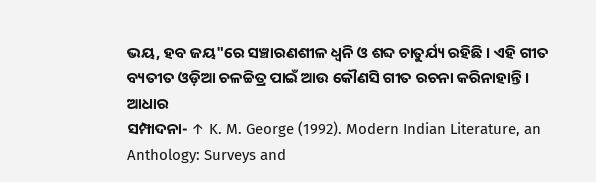ଭୟ, ହବ ଜୟ"ରେ ସଞ୍ଚାରଣଶୀଳ ଧ୍ୱନି ଓ ଶବ୍ଦ ଚାତୁର୍ଯ୍ୟ ରହିଛି । ଏହି ଗୀତ ବ୍ୟତୀତ ଓଡ଼ିଆ ଚଳଚ୍ଚିତ୍ର ପାଇଁ ଆଉ କୌଣସି ଗୀତ ରଚନା କରିନାହାନ୍ତି ।
ଆଧାର
ସମ୍ପାଦନା- ↑ K. M. George (1992). Modern Indian Literature, an Anthology: Surveys and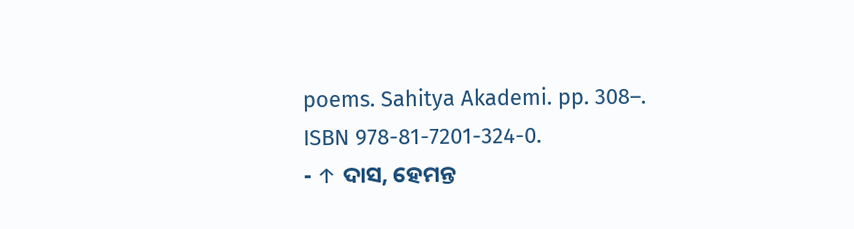poems. Sahitya Akademi. pp. 308–. ISBN 978-81-7201-324-0.
- ↑ ଦାସ, ହେମନ୍ତ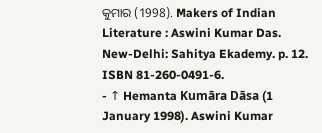କୁମାର (1998). Makers of Indian Literature : Aswini Kumar Das. New-Delhi: Sahitya Ekademy. p. 12. ISBN 81-260-0491-6.
- ↑ Hemanta Kumāra Dāsa (1 January 1998). Aswini Kumar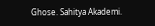Ghose. Sahitya Akademi.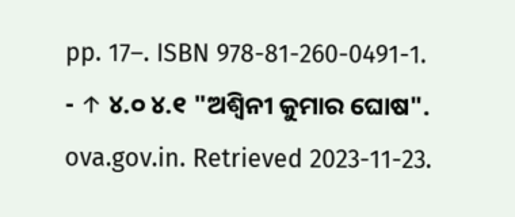pp. 17–. ISBN 978-81-260-0491-1.
- ↑ ୪.୦ ୪.୧ "ଅଶ୍ୱିନୀ କୁମାର ଘୋଷ". ova.gov.in. Retrieved 2023-11-23.